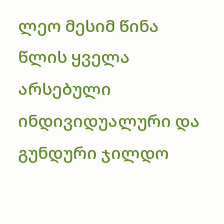ლეო მესიმ წინა წლის ყველა არსებული ინდივიდუალური და გუნდური ჯილდო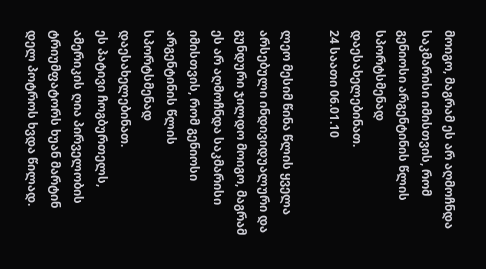მოიგო, მაგრამ ეს არ აღმოჩნდა საკმარისი იმისთვის, რომ გენიოსი არგენტინის წლის სპორტსმენად დაესახელებინათ.
24 საათი 06.01.10

ლეო მესიმ წინა წლის ყველა არსებული ინდივიდუალური და გუნდური ჯილდო მოიგო, მაგრამ ეს არ აღმოჩნდა საკმარისი იმისთვის, რომ გენიოსი არგენტინის წლის სპორტსმენად დაესახელებინათ.
ეს პატივი ჩოგბურთელს, ამერიკის ღია პირველობის ტრიუმფატორს ხუან მარტინ დელ პოტროს ხვდა წილად.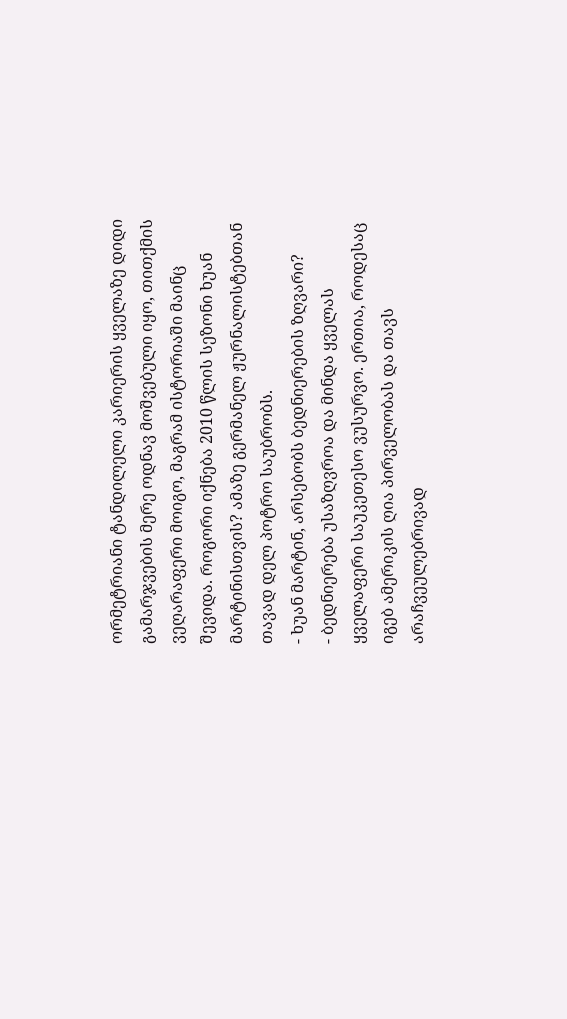ორმეტრიანი ტანდილელი კარიერის ყველაზე დიდი გამარჯვების მერე ოდნავ მოშვებული იყო, თითქმის ვეღარაფერი მოიგო, მაგრამ ისტორიაში მაინც შევიდა. როგორი იქნება 2010 წლის სეზონი ხუან მარტინისთვის? ამაზე გერმანელ ჟურნალისტებთან თავად დელ პოტრო საუბრობს.
- ხუან მარტინ, არსებობს ბედნიერების ზღვარი?
- ბედნიერება უსაზღვროა და მინდა ყველას ყველაფერი საუკეთესო ვუსურვო. ერთია, როდესაც იგებ ამერიკის ღია პირველობას და თავს არაჩვეულებრივად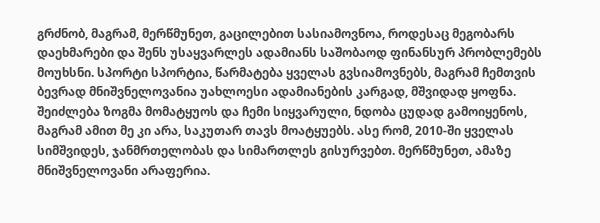გრძნობ, მაგრამ, მერწმუნეთ, გაცილებით სასიამოვნოა, როდესაც მეგობარს დაეხმარები და შენს უსაყვარლეს ადამიანს საშობაოდ ფინანსურ პრობლემებს მოუხსნი. სპორტი სპორტია, წარმატება ყველას გვსიამოვნებს, მაგრამ ჩემთვის ბევრად მნიშვნელოვანია უახლოესი ადამიანების კარგად, მშვიდად ყოფნა. შეიძლება ზოგმა მომატყუოს და ჩემი სიყვარული, ნდობა ცუდად გამოიყენოს, მაგრამ ამით მე კი არა, საკუთარ თავს მოატყუებს. ასე რომ, 2010-ში ყველას სიმშვიდეს, ჯანმრთელობას და სიმართლეს გისურვებთ. მერწმუნეთ, ამაზე მნიშვნელოვანი არაფერია.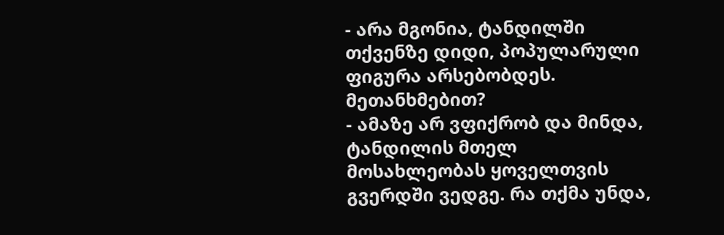- არა მგონია, ტანდილში თქვენზე დიდი, პოპულარული ფიგურა არსებობდეს. მეთანხმებით?
- ამაზე არ ვფიქრობ და მინდა, ტანდილის მთელ მოსახლეობას ყოველთვის გვერდში ვედგე. რა თქმა უნდა,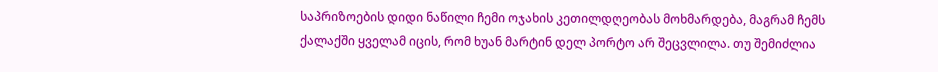საპრიზოების დიდი ნაწილი ჩემი ოჯახის კეთილდღეობას მოხმარდება, მაგრამ ჩემს ქალაქში ყველამ იცის, რომ ხუან მარტინ დელ პორტო არ შეცვლილა. თუ შემიძლია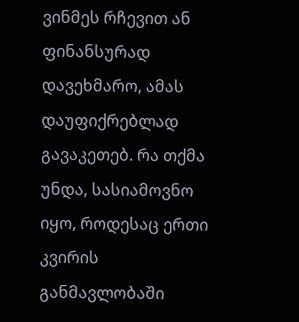ვინმეს რჩევით ან ფინანსურად დავეხმარო, ამას დაუფიქრებლად გავაკეთებ. რა თქმა უნდა, სასიამოვნო იყო, როდესაც ერთი კვირის განმავლობაში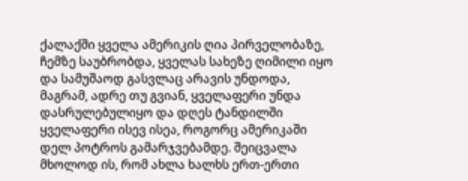ქალაქში ყველა ამერიკის ღია პირველობაზე, ჩემზე საუბრობდა, ყველას სახეზე ღიმილი იყო და სამუშაოდ გასვლაც არავის უნდოდა, მაგრამ, ადრე თუ გვიან, ყველაფერი უნდა დასრულებულიყო და დღეს ტანდილში ყველაფერი ისევ ისეა, როგორც ამერიკაში დელ პოტროს გამარჯვებამდე. შეიცვალა მხოლოდ ის, რომ ახლა ხალხს ერთ-ერთი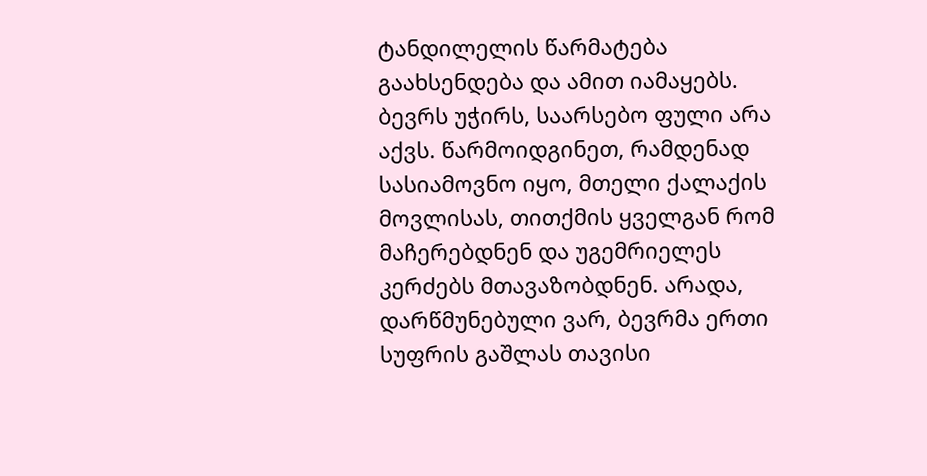ტანდილელის წარმატება გაახსენდება და ამით იამაყებს. ბევრს უჭირს, საარსებო ფული არა აქვს. წარმოიდგინეთ, რამდენად სასიამოვნო იყო, მთელი ქალაქის მოვლისას, თითქმის ყველგან რომ მაჩერებდნენ და უგემრიელეს კერძებს მთავაზობდნენ. არადა, დარწმუნებული ვარ, ბევრმა ერთი სუფრის გაშლას თავისი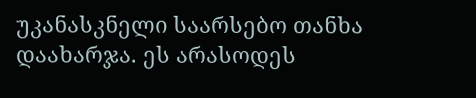უკანასკნელი საარსებო თანხა დაახარჯა. ეს არასოდეს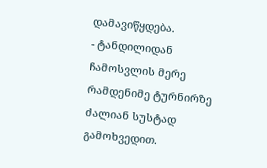დამავიწყდება.
- ტანდილიდან ჩამოსვლის მერე რამდენიმე ტურნირზე ძალიან სუსტად გამოხვედით.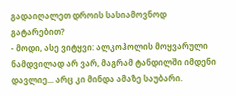გადაიღალეთ დროის სასიამოვნოდ გატარებით?
- მოდი, ასე ვიტყვი: ალკოჰოლის მოყვარული ნამდვილად არ ვარ, მაგრამ ტანდილში იმდენი დავლიე... არც კი მინდა ამაზე საუბარი.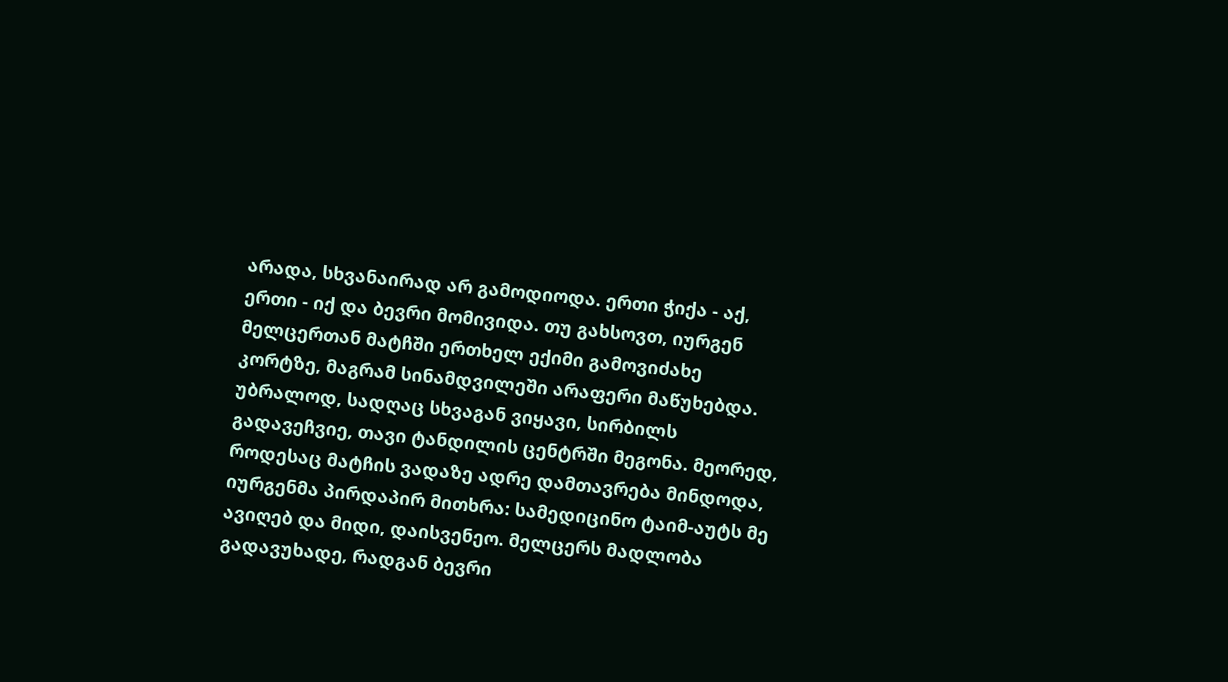არადა, სხვანაირად არ გამოდიოდა. ერთი ჭიქა - აქ, ერთი - იქ და ბევრი მომივიდა. თუ გახსოვთ, იურგენ მელცერთან მატჩში ერთხელ ექიმი გამოვიძახე კორტზე, მაგრამ სინამდვილეში არაფერი მაწუხებდა. უბრალოდ, სადღაც სხვაგან ვიყავი, სირბილს გადავეჩვიე, თავი ტანდილის ცენტრში მეგონა. მეორედ, როდესაც მატჩის ვადაზე ადრე დამთავრება მინდოდა, იურგენმა პირდაპირ მითხრა: სამედიცინო ტაიმ-აუტს მე ავიღებ და მიდი, დაისვენეო. მელცერს მადლობა გადავუხადე, რადგან ბევრი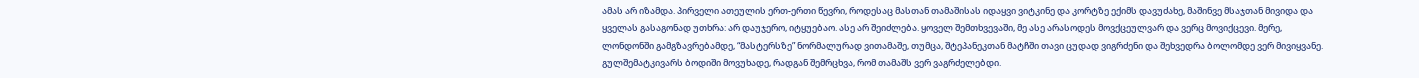ამას არ იზამდა. პირველი ათეულის ერთ-ერთი წევრი, როდესაც მასთან თამაშისას იდაყვი ვიტკინე და კორტზე ექიმს დავუძახე, მაშინვე მსაჯთან მივიდა და ყველას გასაგონად უთხრა: არ დაუჯერო, იტყუებაო. ასე არ შეიძლება. ყოველ შემთხვევაში, მე ასე არასოდეს მოვქცეულვარ და ვერც მოვიქცევი. მერე, ლონდონში გამგზავრებამდე, “მასტერსზე” ნორმალურად ვითამაშე, თუმცა, შტეპანეკთან მატჩში თავი ცუდად ვიგრძენი და შეხვედრა ბოლომდე ვერ მივიყვანე. გულშემატკივარს ბოდიში მოვუხადე, რადგან შემრცხვა, რომ თამაშს ვერ ვაგრძელებდი.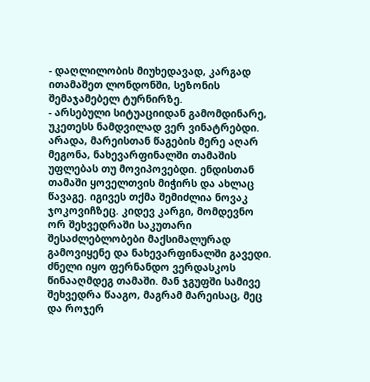- დაღლილობის მიუხედავად, კარგად ითამაშეთ ლონდონში, სეზონის შემაჯამებელ ტურნირზე.
- არსებული სიტუაციიდან გამომდინარე, უკეთესს ნამდვილად ვერ ვინატრებდი. არადა, მარეისთან წაგების მერე აღარ მეგონა, ნახევარფინალში თამაშის უფლებას თუ მოვიპოვებდი. ენდისთან თამაში ყოველთვის მიჭირს და ახლაც წავაგე. იგივეს თქმა შემიძლია ნოვაკ ჯოკოვიჩზეც. კიდევ კარგი, მომდევნო ორ შეხვედრაში საკუთარი შესაძლებლობები მაქსიმალურად გამოვიყენე და ნახევარფინალში გავედი. ძნელი იყო ფერნანდო ვერდასკოს წინააღმდეგ თამაში. მან ჯგუფში სამივე შეხვედრა წააგო, მაგრამ მარეისაც, მეც და როჯერ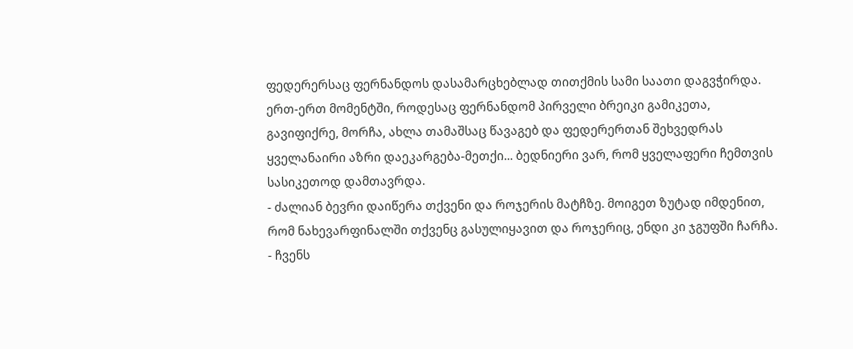ფედერერსაც ფერნანდოს დასამარცხებლად თითქმის სამი საათი დაგვჭირდა. ერთ-ერთ მომენტში, როდესაც ფერნანდომ პირველი ბრეიკი გამიკეთა, გავიფიქრე, მორჩა, ახლა თამაშსაც წავაგებ და ფედერერთან შეხვედრას ყველანაირი აზრი დაეკარგება-მეთქი... ბედნიერი ვარ, რომ ყველაფერი ჩემთვის სასიკეთოდ დამთავრდა.
- ძალიან ბევრი დაიწერა თქვენი და როჯერის მატჩზე. მოიგეთ ზუტად იმდენით, რომ ნახევარფინალში თქვენც გასულიყავით და როჯერიც, ენდი კი ჯგუფში ჩარჩა.
- ჩვენს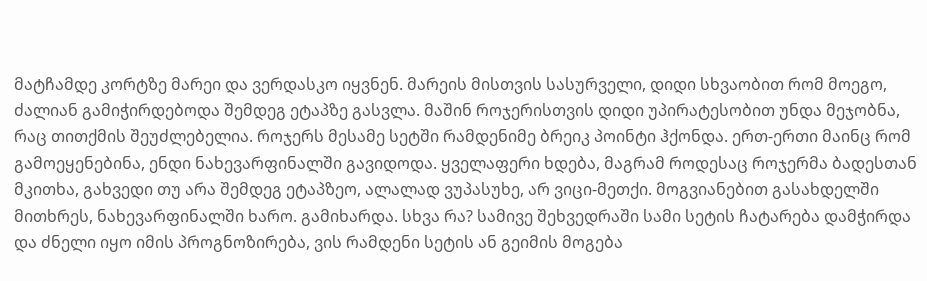მატჩამდე კორტზე მარეი და ვერდასკო იყვნენ. მარეის მისთვის სასურველი, დიდი სხვაობით რომ მოეგო, ძალიან გამიჭირდებოდა შემდეგ ეტაპზე გასვლა. მაშინ როჯერისთვის დიდი უპირატესობით უნდა მეჯობნა, რაც თითქმის შეუძლებელია. როჯერს მესამე სეტში რამდენიმე ბრეიკ პოინტი ჰქონდა. ერთ-ერთი მაინც რომ გამოეყენებინა, ენდი ნახევარფინალში გავიდოდა. ყველაფერი ხდება, მაგრამ როდესაც როჯერმა ბადესთან მკითხა, გახვედი თუ არა შემდეგ ეტაპზეო, ალალად ვუპასუხე, არ ვიცი-მეთქი. მოგვიანებით გასახდელში მითხრეს, ნახევარფინალში ხარო. გამიხარდა. სხვა რა? სამივე შეხვედრაში სამი სეტის ჩატარება დამჭირდა და ძნელი იყო იმის პროგნოზირება, ვის რამდენი სეტის ან გეიმის მოგება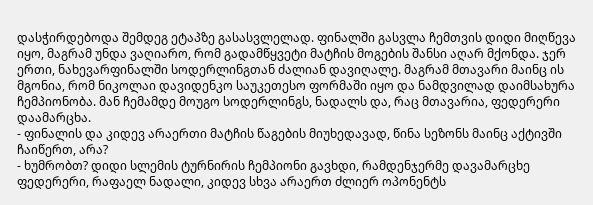დასჭირდებოდა შემდეგ ეტაპზე გასასვლელად. ფინალში გასვლა ჩემთვის დიდი მიღწევა იყო, მაგრამ უნდა ვაღიარო, რომ გადამწყვეტი მატჩის მოგების შანსი აღარ მქონდა. ჯერ ერთი, ნახევარფინალში სოდერლინგთან ძალიან დავიღალე. მაგრამ მთავარი მაინც ის მგონია, რომ ნიკოლაი დავიდენკო საუკეთესო ფორმაში იყო და ნამდვილად დაიმსახურა ჩემპიონობა. მან ჩემამდე მოუგო სოდერლინგს, ნადალს და, რაც მთავარია, ფედერერი დაამარცხა.
- ფინალის და კიდევ არაერთი მატჩის წაგების მიუხედავად, წინა სეზონს მაინც აქტივში ჩაიწერთ, არა?
- ხუმრობთ? დიდი სლემის ტურნირის ჩემპიონი გავხდი, რამდენჯერმე დავამარცხე ფედერერი, რაფაელ ნადალი, კიდევ სხვა არაერთ ძლიერ ოპონენტს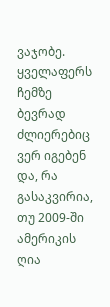ვაჯობე. ყველაფერს ჩემზე ბევრად ძლიერებიც ვერ იგებენ და, რა გასაკვირია, თუ 2009-ში ამერიკის ღია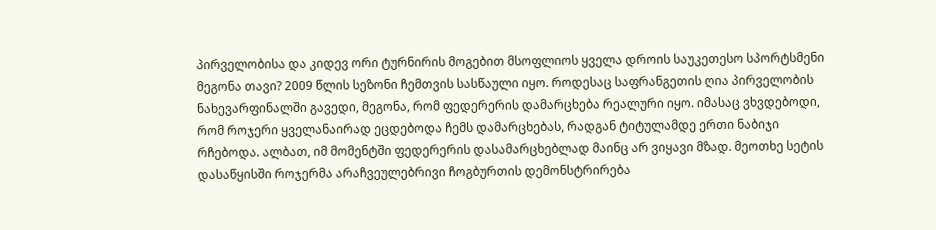პირველობისა და კიდევ ორი ტურნირის მოგებით მსოფლიოს ყველა დროის საუკეთესო სპორტსმენი მეგონა თავი? 2009 წლის სეზონი ჩემთვის სასწაული იყო. როდესაც საფრანგეთის ღია პირველობის ნახევარფინალში გავედი, მეგონა, რომ ფედერერის დამარცხება რეალური იყო. იმასაც ვხვდებოდი, რომ როჯერი ყველანაირად ეცდებოდა ჩემს დამარცხებას, რადგან ტიტულამდე ერთი ნაბიჯი რჩებოდა. ალბათ, იმ მომენტში ფედერერის დასამარცხებლად მაინც არ ვიყავი მზად. მეოთხე სეტის დასაწყისში როჯერმა არაჩვეულებრივი ჩოგბურთის დემონსტრირება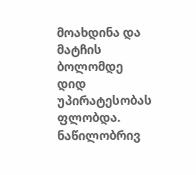მოახდინა და მატჩის ბოლომდე დიდ უპირატესობას ფლობდა. ნაწილობრივ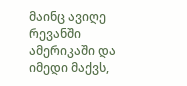მაინც ავიღე რევანში ამერიკაში და იმედი მაქვს,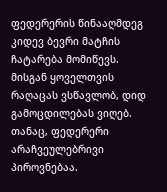ფედერერის წინააღმდეგ კიდევ ბევრი მატჩის ჩატარება მომიწევს. მისგან ყოველთვის რაღაცას ვსწავლობ, დიდ გამოცდილებას ვიღებ. თანაც, ფედერერი არაჩვეულებრივი პიროვნებაა.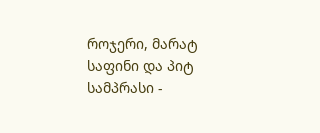როჯერი, მარატ საფინი და პიტ სამპრასი -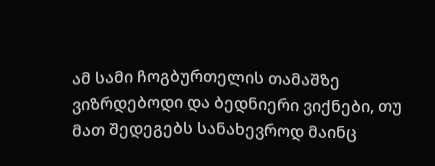ამ სამი ჩოგბურთელის თამაშზე ვიზრდებოდი და ბედნიერი ვიქნები, თუ მათ შედეგებს სანახევროდ მაინც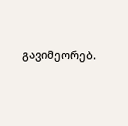გავიმეორებ.